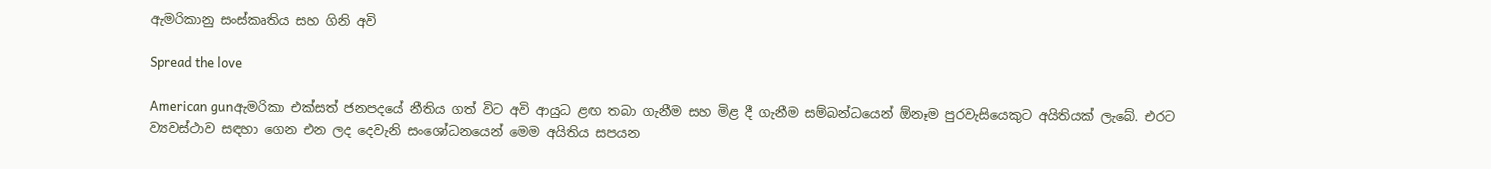ඇමරිකානු සංස්කෘතිය සහ ගිනි අවි

Spread the love

American gunඇමරිකා එක්සත් ජනපදයේ නීතිය ගත් විට අවි ආයුධ ළඟ තබා ගැනීම සහ මිළ දී ගැනීම සම්බන්ධයෙන් ඕනෑම පුරවැසියෙකුට අයිතියක් ලැබේ. එරට ව්‍යවස්ථාව සඳහා ගෙන එන ලද දෙවැනි සංශෝධනයෙන් මෙම අයිතිය සපයන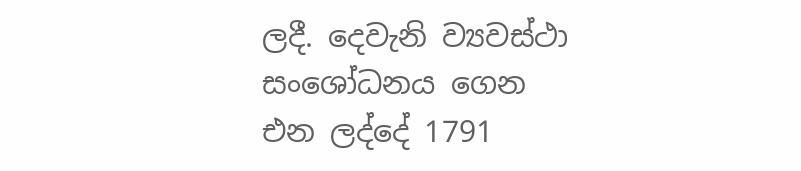ලදී. දෙවැනි ව්‍යවස්ථා සංශෝධනය ගෙන එන ලද්දේ 1791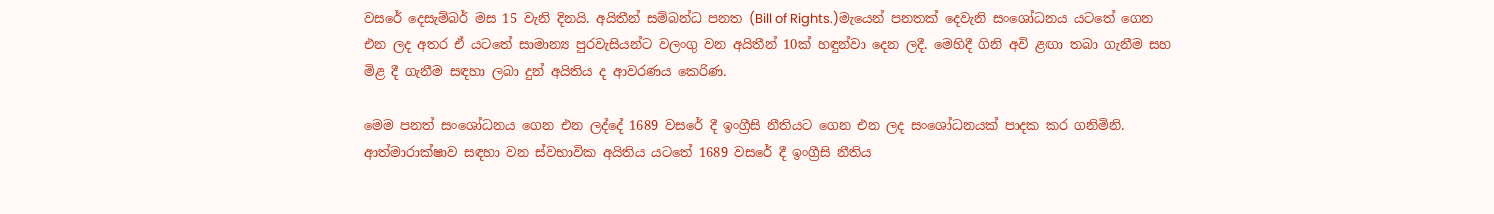වසරේ දෙසැම්බර් මස 15 වැනි දිනයි. අයිතීන් සම්බන්ධ පනත (Bill of Rights.)මැයෙන් පනතක් දෙවැනි සංශෝධනය යටතේ ගෙන එන ලද අතර ඒ යටතේ සාමාන්‍ය පුරවැසියන්ට වලංගු වන අයිතීන් 10ක් හඳුන්වා දෙන ලදී. මෙහිදී ගිනි අවි ළඟා තබා ගැනීම සහ මිළ දී ගැනීම සඳහා ලබා දුන් අයිතිය ද ආවරණය කෙරිණ.

මෙම පනත් සංශෝධනය ගෙන එන ලද්දේ 1689 වසරේ දී ඉංග්‍රීසි නීතියට ගෙන එන ලද සංශෝධනයක් පාදක කර ගනිමිනි. ආත්මාරාක්ෂාව සඳහා වන ස්වභාවික අයිතිය යටතේ 1689 වසරේ දී ඉංග්‍රීසි නීතිය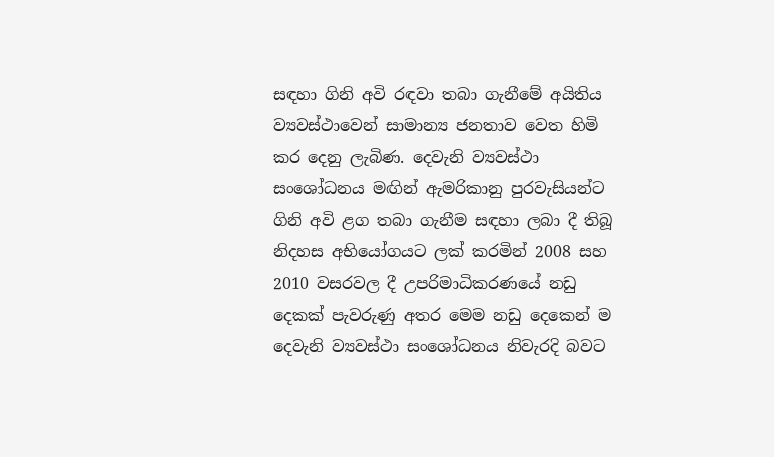සඳහා ගිනි අවි රඳවා තබා ගැනීමේ අයිතිය ව්‍යවස්ථාවෙන් සාමාන්‍ය ජනතාව වෙත හිමි කර දෙනු ලැබිණ. දෙවැනි ව්‍යවස්ථා සංශෝධනය මඟින් ඇමරිකානු පුරවැසියන්ට ගිනි අවි ළග තබා ගැනීම සඳහා ලබා දී තිබූ නිදහස අභියෝගයට ලක් කරමින් 2008 සහ 2010 වසරවල දී උපරිමාධිකරණයේ නඩු දෙකක් පැවරුණු අතර මෙම නඩු දෙකෙන් ම දෙවැනි ව්‍යවස්ථා සංශෝධනය නිවැරදි බවට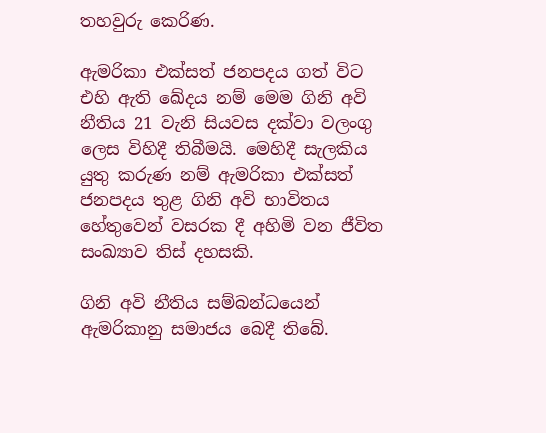තහවුරු කෙරිණ.

ඇමරිකා එක්සත් ජනපදය ගත් විට එහි ඇති ඛේදය නම් මෙම ගිනි අවි නීතිය 21 වැනි සියවස දක්වා වලංගු ලෙස විහිදී තිබීමයි. මෙහිදී සැලකිය යුතු කරුණ නම් ඇමරිකා එක්සත් ජනපදය තුළ ගිනි අවි භාවිතය හේතුවෙන් වසරක දී අහිමි වන ජීවිත සංඛ්‍යාව තිස් දහසකි.

ගිනි අවි නීතිය සම්බන්ධයෙන් ඇමරිකානු සමාජය බෙදී තිබේ.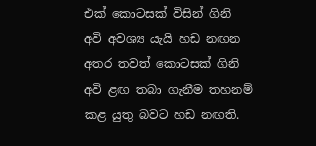එක් කොටසක් විසින් ගිනි අවි අවශ්‍ය යැයි හඩ නඟන අතර තවත් කොටසක් ගිනි අවි ළඟ තබා ගැනීම තහනම් කළ යුතු බවට හඩ නඟති.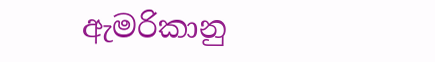ඇමරිකානු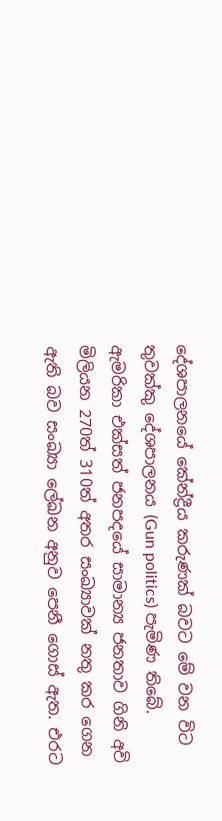දේශපාලනයේ කේන්ද්‍රීය කරුණක් බවට මේ වන විට තුවක්කු දේශපාලනය (Gun politics) පැමිණ තිබේ. ඇමරිකා එක්සත් ජනපදයේ සාමාන්‍ය ජනතාව ගිනි අවි මිලියන 270ත් 310ත් අතර සංඛ්‍යාවක් නතු කර ගෙන ඇති බව සංඛ්‍යා ලේඛන අනුව පෙනී ගොස් ඇත. එරට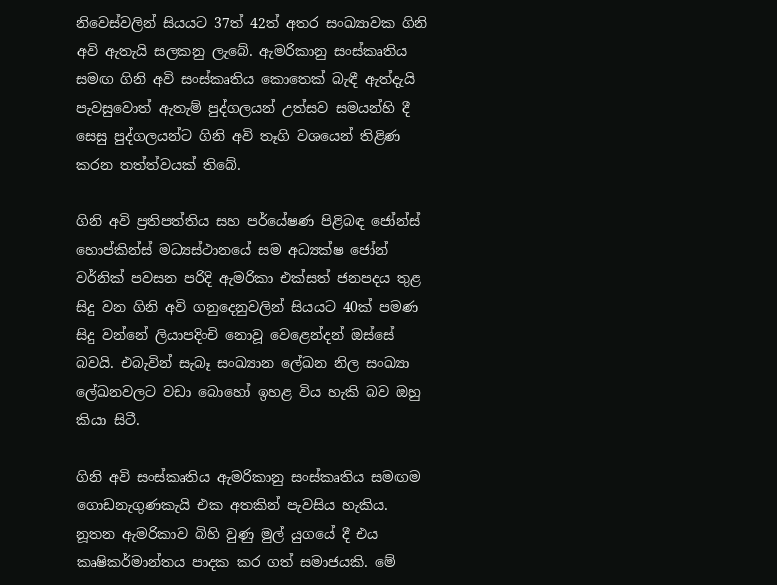නිවෙස්වලින් සියයට 37ත් 42ත් අතර සංඛ්‍යාවක ගිනි අවි ඇතැයි සලකනු ලැබේ. ඇමරිකානු සංස්කෘතිය සමඟ ගිනි අවි සංස්කෘතිය කොතෙක් බැඳී ඇත්දැයි පැවසුවොත් ඇතැම් පුද්ගලයන් උත්සව සමයන්හි දී සෙසු පුද්ගලයන්ට ගිනි අවි තෑගි වශයෙන් තිළිණ කරන තත්ත්වයක් තිබේ.

ගිනි අවි ප්‍රතිපත්තිය සහ පර්යේෂණ පිළිබඳ ජෝන්ස් හොප්කින්ස් මධ්‍යස්ථානයේ සම අධ්‍යක්ෂ ජෝන් වර්නික් පවසන පරිදි ඇමරිකා එක්සත් ජනපදය තුළ සිදු වන ගිනි අවි ගනුදෙනුවලින් සියයට 40ක් පමණ සිදු වන්නේ ලියාපදිංචි නොවූ වෙළෙන්දන් ඔස්සේ බවයි. එබැවින් සැබෑ සංඛ්‍යාන ලේඛන නිල සංඛ්‍යා ලේඛනවලට වඩා බොහෝ ඉහළ විය හැකි බව ඔහු කියා සිටී.

ගිනි අවි සංස්කෘතිය ඇමරිකානු සංස්කෘතිය සමඟම ගොඩනැගුණකැයි එක අතකින් පැවසිය හැකිය. නූතන ඇමරිකාව බිහි වුණු මුල් යුගයේ දී එය කෘෂිකර්මාන්තය පාදක කර ගත් සමාජයකි. මේ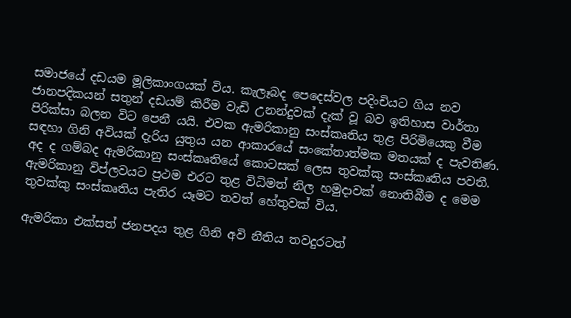සමාජයේ දඩයම මූලිකාංගයක් විය. කැලෑබද පෙදෙස්වල පදිංචියට ගිය නව ජානපදිකයන් සතුන් දඩයම් කිරීම වැඩි උනන්දුවක් දැක් වූ බව ඉතිහාස වාර්තා පිරික්සා බලන විට පෙනී යයි. එවක ඇමරිකානු සංස්කෘතිය තුළ පිරිමියෙකු වීම සඳහා ගිනි අවියක් දැරිය යුතුය යන ආකාරයේ සංකේතාත්මක මතයක් ද පැවතිණ. අද ද ගම්බද ඇමරිකානු සංස්කෘතියේ කොටසක් ලෙස තුවක්කු සංස්කෘතිය පවතී. ඇමරිකානු විප්ලවයට ප්‍රථම එරට තුළ විධිමත් නිල හමුදාවක් නොතිබීම ද මෙම තුවක්කු සංස්කෘතිය පැතිර යෑමට තවත් හේතුවක් විය.

ඇමරිකා එක්සත් ජනපදය තුළ ගිනි අවි නීතිය තවදුරටත්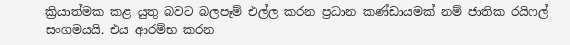ක්‍රියාත්මක කළ යුතු බවට බලපෑම් එල්ල කරන ප්‍රධාන කණ්ඩායමක් නම් ජාතික රයිෆල් සංගමයයි. එය ආරම්භ කරන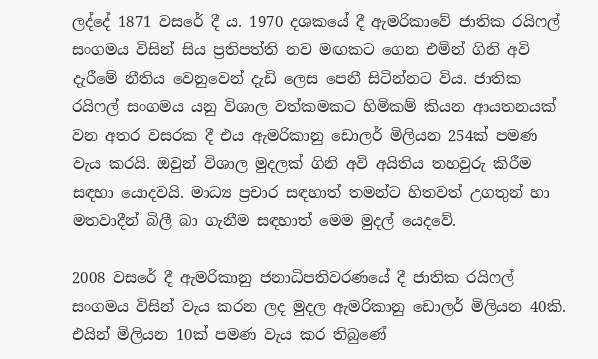ලද්දේ 1871 වසරේ දී ය. 1970 දශකයේ දී ඇමරිකාවේ ජාතික රයිෆල් සංගමය විසින් සිය ප්‍රතිපත්ති නව මඟකට ගෙන එමින් ගිනි අවි දැරීමේ නීතිය වෙනුවෙන් දැඩි ලෙස පෙනී සිටින්නට විය. ජාතික රයිෆල් සංගමය යනු විශාල වත්කමකට හිමිකම් කියන ආයතනයක් වන අතර වසරක දී එය ඇමරිකානු ඩොලර් මිලියන 254ක් පමණ වැය කරයි. ඔවුන් විශාල මුදලක් ගිනි අවි අයිතිය තහවුරු කිරීම සඳහා යොදවයි. මාධ්‍ය ප්‍රචාර සඳහාත් තමන්ට හිතවත් උගතුන් හා මතවාදීන් බිලී බා ගැනීම සඳහාත් මෙම මුදල් යෙදවේ.

2008 වසරේ දී ඇමරිකානු ජනාධිපතිවරණයේ දී ජාතික රයිෆල් සංගමය විසින් වැය කරන ලද මුදල ඇමරිකානු ඩොලර් මිලියන 40කි. එයින් මිලියන 10ක් පමණ වැය කර තිබුණේ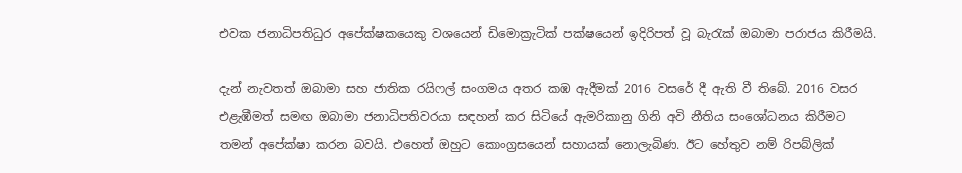එවක ජනාධිපතිධුර අපේක්ෂකයෙකු වශයෙන් ඩිමොක්‍රැටික් පක්ෂයෙන් ඉදිරිපත් වූ බැරැක් ඔබාමා පරාජය කිරීමයි.

දැන් නැවතත් ඔබාමා සහ ජාතික රයිෆල් සංගමය අතර කඹ ඇදීමක් 2016 වසරේ දී ඇති වී තිබේ. 2016 වසර එළැඹීමත් සමඟ ඔබාමා ජනාධිපතිවරයා සඳහන් කර සිටියේ ඇමරිකානු ගිනි අවි නීතිය සංශෝධනය කිරීමට තමන් අපේක්ෂා කරන බවයි. එහෙත් ඔහුට කොංග්‍රසයෙන් සහායක් නොලැබිණ. ඊට හේතුව නම් රිපබ්ලික්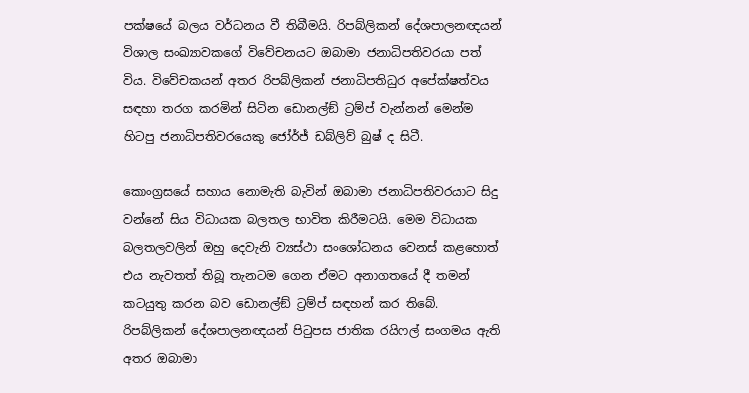පක්ෂයේ බලය වර්ධනය වී තිබීමයි. රිපබ්ලිකන් දේශපාලනඥයන් විශාල සංඛ්‍යාවකගේ විවේචනයට ඔබාමා ජනාධිපතිවරයා පත් විය. විවේචකයන් අතර රිපබ්ලිකන් ජනාධිපතිධුර අපේක්ෂත්වය සඳහා තරග කරමින් සිටින ඩොනල්ඞ් ට්‍රම්ප් වැන්නන් මෙන්ම හිටපු ජනාධිපතිවරයෙකු ජෝර්ජ් ඩබ්ලිව් බුෂ් ද සිටී.

කොංග්‍රසයේ සහාය නොමැති බැවින් ඔබාමා ජනාධිපතිවරයාට සිදු වන්නේ සිය විධායක බලතල භාවිත කිරීමටයි. මෙම විධායක බලතලවලින් ඔහු දෙවැනි ව්‍යස්ථා සංශෝධනය වෙනස් කළහොත් එය නැවතත් තිබූ තැනටම ගෙන ඒමට අනාගතයේ දී තමන් කටයුතු කරන බව ඩොනල්ඞ් ට්‍රම්ප් සඳහන් කර තිබේ. රිපබ්ලිකන් දේශපාලනඥයන් පිටුපස ජාතික රයිෆල් සංගමය ඇති අතර ඔබාමා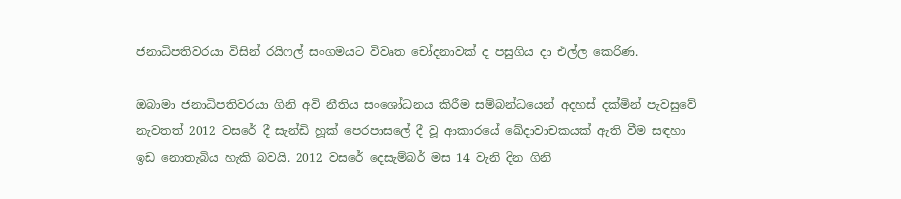ජනාධිපතිවරයා විසින් රයිෆල් සංගමයට විවෘත චෝදනාවක් ද පසුගිය දා එල්ල කෙරිණ.

ඔබාමා ජනාධිපතිවරයා ගිනි අවි නීතිය සංශෝධනය කිරීම සම්බන්ධයෙන් අදහස් දක්මින් පැවසුවේ නැවතත් 2012 වසරේ දී සැන්ඩි හූක් පෙරපාසලේ දී වූ ආකාරයේ ඛේදාවාචකයක් ඇති වීම සඳහා ඉඩ නොතැබිය හැකි බවයි. 2012 වසරේ දෙසැම්බර් මස 14 වැනි දින ගිනි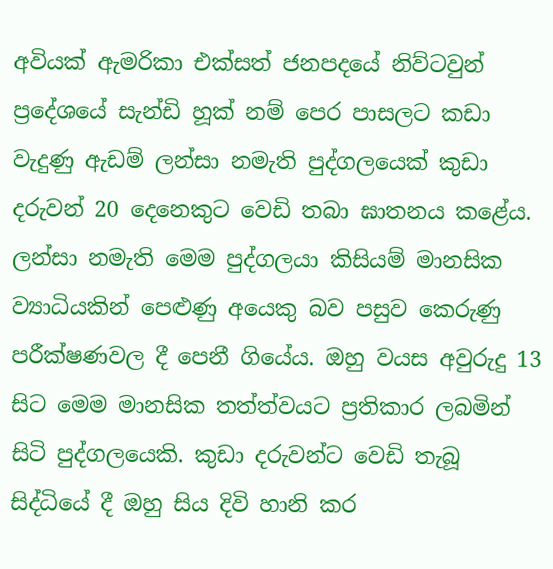අවියක් ඇමරිකා එක්සත් ජනපදයේ නිව්ටවුන් ප්‍රදේශයේ සැන්ඩි හූක් නම් පෙර පාසලට කඩා වැදුණු ඇඩම් ලන්සා නමැති පුද්ගලයෙක් කුඩා දරුවන් 20 දෙනෙකුට වෙඩි තබා ඝාතනය කළේය. ලන්සා නමැති මෙම පුද්ගලයා කිසියම් මානසික ව්‍යාධියකින් පෙළුණු අයෙකු බව පසුව කෙරුණු පරීක්ෂණවල දී පෙනී ගියේය. ඔහු වයස අවුරුදු 13 සිට මෙම මානසික තත්ත්වයට ප්‍රතිකාර ලබමින් සිටි පුද්ගලයෙකි. කුඩා දරුවන්ට වෙඩි තැබූ සිද්ධියේ දී ඔහු සිය දිවි හානි කර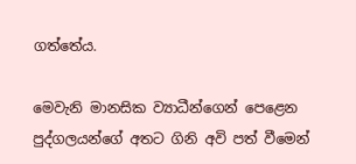ගත්තේය.

මෙවැනි මානසික ව්‍යාධීන්ගෙන් පෙළෙන පුද්ගලයන්ගේ අතට ගිනි අවි පත් වීමෙන්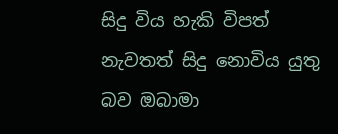සිදු විය හැකි විපත් නැවතත් සිදු නොවිය යුතු බව ඔබාමා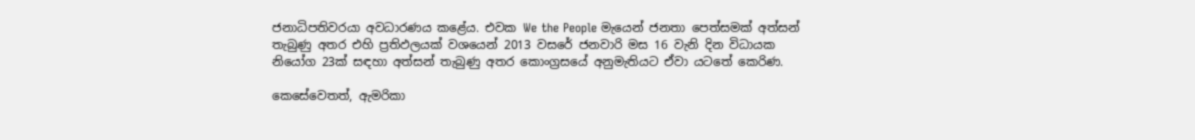ජනාධිපතිවරයා අවධාරණය කළේය. එවක We the People මැයෙන් ජනතා පෙත්සමක් අත්සන් තැබුණු අතර එහි ප්‍රතිඵලයක් වශයෙන් 2013 වසරේ ජනවාරි මස 16 වැනි දින විධායක නියෝග 23ක් සඳහා අත්සන් තැබුණු අතර කොංග්‍රසයේ අනුමැතියට ඒවා යටතේ කෙරිණ.

කෙසේවෙතත්, ඇමරිකා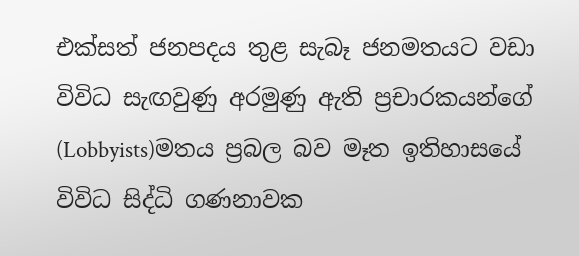එක්සත් ජනපදය තුළ සැබෑ ජනමතයට වඩා විවිධ සැඟවුණු අරමුණු ඇති ප්‍රචාරකයන්ගේ (Lobbyists)මතය ප්‍රබල බව මෑත ඉතිහාසයේ විවිධ සිද්ධි ගණනාවක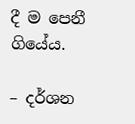දී ම පෙනී ගියේය.

– දර්ශන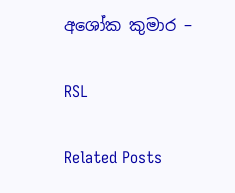අශෝක කුමාර –

RSL

Related Posts